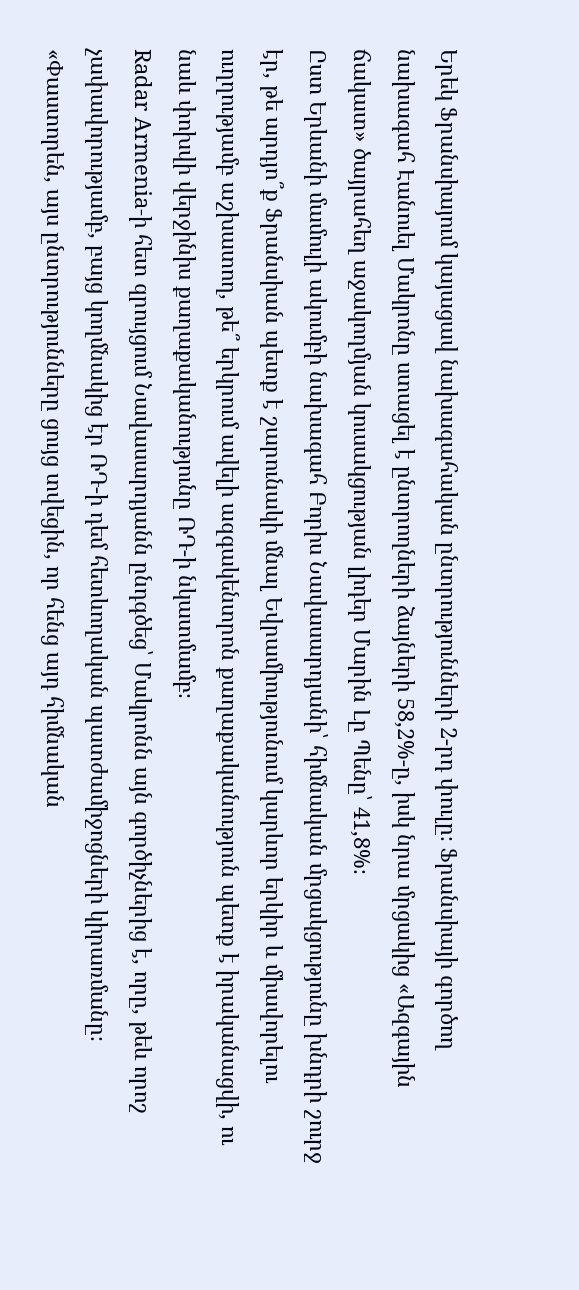Երեկ Ֆրանսիայում կայացավ նախագահական ընտրությունների 2-րդ փուլը։ Ֆրանսիայի գործող նախագահ Էանուել Մակրոնը ստացել է ընտրողների ձայների 58,2%-ը, իսկ նրա մրցակից «Ազգային ճակատ» ծայրահեղ աջակողմյան կուսակցության լիդեր Մարին Լը Պենը՝ 41,8%։
Ըստ Երևանի մամուլի ակումբի նախագահ Բորիս Նավասարդյանի՝ հիմնական մրցակցությունը խնդրի շուրջ էր, թե արդյո՞ք Ֆրանսիան պետք է շարունակի մնալ Եվրամիությունում կարևոր երկիր և միավորելու ուղղությամբ աշխատող, թե՞ երկրում ավելի ազգակենտրոն քաղաքականություն պետք է իրականացվի, ու նաև փոխվի վերջինիս քաղաքականությունը ՌԴ-ի նկատմամբ։
Radar Armenia-ի հետ զրույցում Նավասարդյանն ընդգծեց՝ Մակրոնն այն գործիչներից է, որը, թեև որոշ չափավորությամբ, բայց կողմնակից էր ՌԴ-ի դեմ հետևողական պատժամիջոցների կիրառմանը։ «Փաստորեն, այս ընտրությունները ցույց տվեցին, որ հենց այդ հիմնական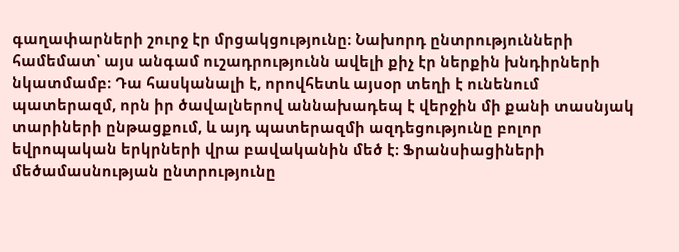գաղափարների շուրջ էր մրցակցությունը։ Նախորդ ընտրությունների համեմատ՝ այս անգամ ուշադրությունն ավելի քիչ էր ներքին խնդիրների նկատմամբ։ Դա հասկանալի է, որովհետև այսօր տեղի է ունենում պատերազմ, որն իր ծավալներով աննախադեպ է վերջին մի քանի տասնյակ տարիների ընթացքում, և այդ պատերազմի ազդեցությունը բոլոր եվրոպական երկրների վրա բավականին մեծ է։ Ֆրանսիացիների մեծամասնության ընտրությունը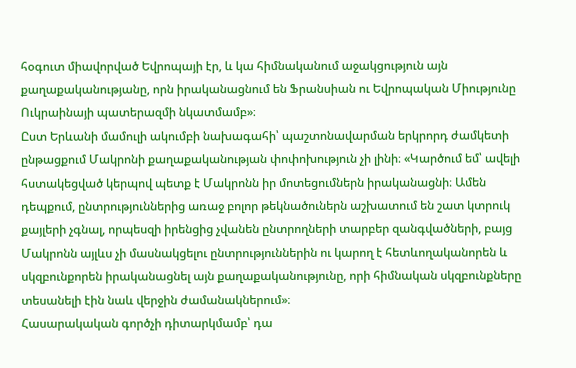հօգուտ միավորված Եվրոպայի էր, և կա հիմնականում աջակցություն այն քաղաքականությանը, որն իրականացնում են Ֆրանսիան ու Եվրոպական Միությունը Ուկրաինայի պատերազմի նկատմամբ»։
Ըստ Երևանի մամուլի ակումբի նախագահի՝ պաշտոնավարման երկրորդ ժամկետի ընթացքում Մակրոնի քաղաքականության փոփոխություն չի լինի։ «Կարծում եմ՝ ավելի հստակեցված կերպով պետք է Մակրոնն իր մոտեցումներն իրականացնի։ Ամեն դեպքում, ընտրություններից առաջ բոլոր թեկնածուներն աշխատում են շատ կտրուկ քայլերի չգնալ, որպեսզի իրենցից չվանեն ընտրողների տարբեր զանգվածների, բայց Մակրոնն այլևս չի մասնակցելու ընտրություններին ու կարող է հետևողականորեն և սկզբունքորեն իրականացնել այն քաղաքականությունը, որի հիմնական սկզբունքները տեսանելի էին նաև վերջին ժամանակներում»։
Հասարակական գործչի դիտարկմամբ՝ դա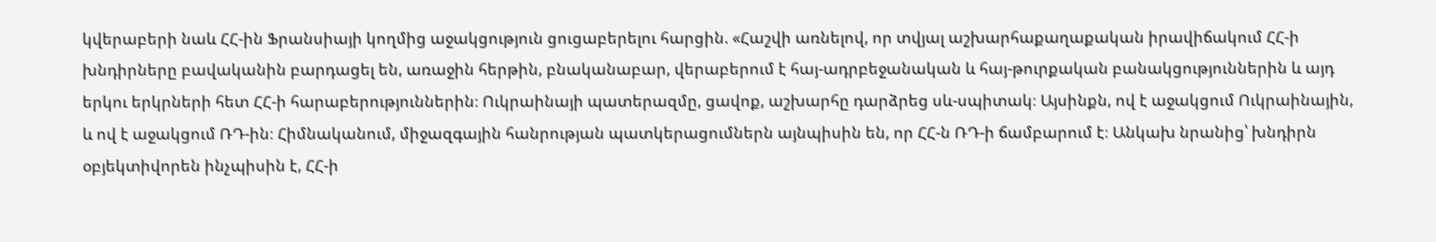կվերաբերի նաև ՀՀ-ին Ֆրանսիայի կողմից աջակցություն ցուցաբերելու հարցին. «Հաշվի առնելով, որ տվյալ աշխարհաքաղաքական իրավիճակում ՀՀ-ի խնդիրները բավականին բարդացել են, առաջին հերթին, բնականաբար, վերաբերում է հայ-ադրբեջանական և հայ-թուրքական բանակցություններին և այդ երկու երկրների հետ ՀՀ-ի հարաբերություններին։ Ուկրաինայի պատերազմը, ցավոք, աշխարհը դարձրեց սև-սպիտակ։ Այսինքն, ով է աջակցում Ուկրաինային, և ով է աջակցում ՌԴ-ին։ Հիմնականում, միջազգային հանրության պատկերացումներն այնպիսին են, որ ՀՀ-ն ՌԴ-ի ճամբարում է։ Անկախ նրանից՝ խնդիրն օբյեկտիվորեն ինչպիսին է, ՀՀ-ի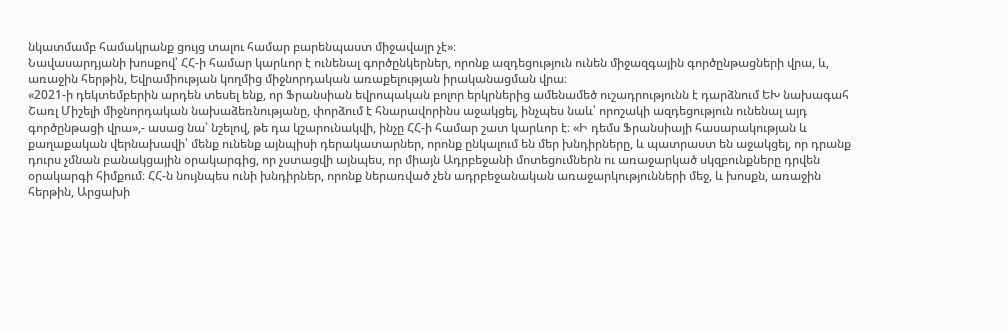նկատմամբ համակրանք ցույց տալու համար բարենպաստ միջավայր չէ»։
Նավասարդյանի խոսքով՝ ՀՀ-ի համար կարևոր է ունենալ գործընկերներ, որոնք ազդեցություն ունեն միջազգային գործընթացների վրա, և, առաջին հերթին, Եվրամիության կողմից միջնորդական առաքելության իրականացման վրա։
«2021-ի դեկտեմբերին արդեն տեսել ենք, որ Ֆրանսիան եվրոպական բոլոր երկրներից ամենամեծ ուշադրությունն է դարձնում ԵԽ նախագահ Շառլ Միշելի միջնորդական նախաձեռնությանը, փորձում է հնարավորինս աջակցել, ինչպես նաև՝ որոշակի ազդեցություն ունենալ այդ գործընթացի վրա»,- ասաց նա՝ նշելով, թե դա կշարունակվի, ինչը ՀՀ-ի համար շատ կարևոր է։ «Ի դեմս Ֆրանսիայի հասարակության և քաղաքական վերնախավի՝ մենք ունենք այնպիսի դերակատարներ, որոնք ընկալում են մեր խնդիրները, և պատրաստ են աջակցել, որ դրանք դուրս չմնան բանակցային օրակարգից, որ չստացվի այնպես, որ միայն Ադրբեջանի մոտեցումներն ու առաջարկած սկզբունքները դրվեն օրակարգի հիմքում։ ՀՀ-ն նույնպես ունի խնդիրներ, որոնք ներառված չեն ադրբեջանական առաջարկությունների մեջ, և խոսքն, առաջին հերթին, Արցախի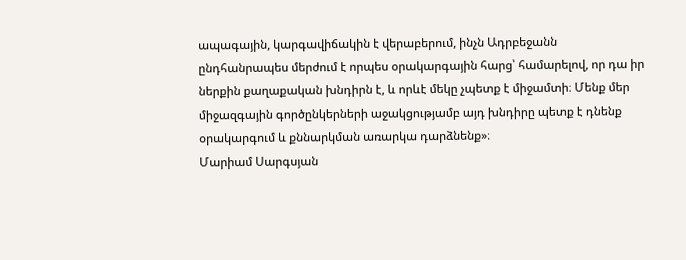ապագային, կարգավիճակին է վերաբերում, ինչն Ադրբեջանն ընդհանրապես մերժում է որպես օրակարգային հարց՝ համարելով, որ դա իր ներքին քաղաքական խնդիրն է, և որևէ մեկը չպետք է միջամտի։ Մենք մեր միջազգային գործընկերների աջակցությամբ այդ խնդիրը պետք է դնենք օրակարգում և քննարկման առարկա դարձնենք»։
Մարիամ Սարգսյան